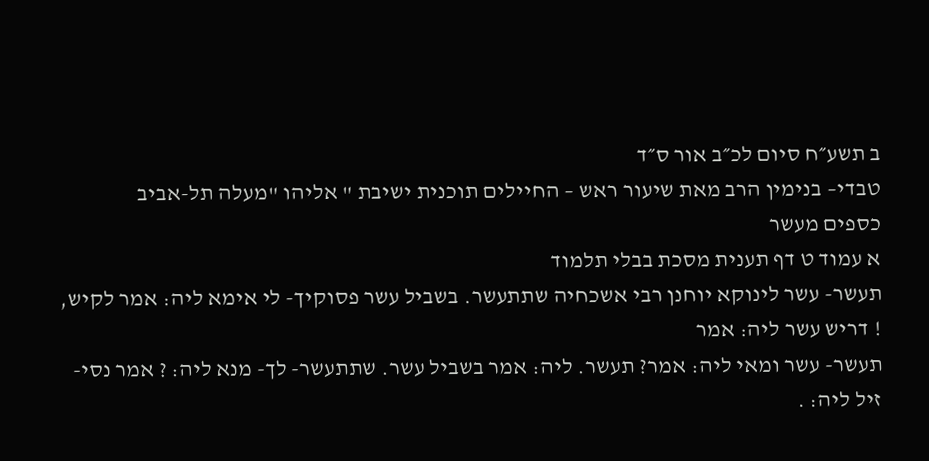ב תשע״ח סיום לכ״ב אור ס״ד
טבדי– בנימין הרב מאת שיעור ראש – החיילים תוכנית ישיבת " אליהו "מעלה תל-אביב
כספים מעשר
א עמוד ט דף תענית מסכת בבלי תלמוד
תעשר- עשר לינוקא יוחנן רבי אשכחיה שתתעשר. בשביל עשר פסוקיך- לי אימא ליה: אמר לקיש, ! דריש עשר ליה: אמר
תעשר- עשר ומאי ליה: אמר? תעשר. ליה: אמר בשביל עשר. שתתעשר- לך- מנא ליה: ? אמר נסי- זיל ליה: .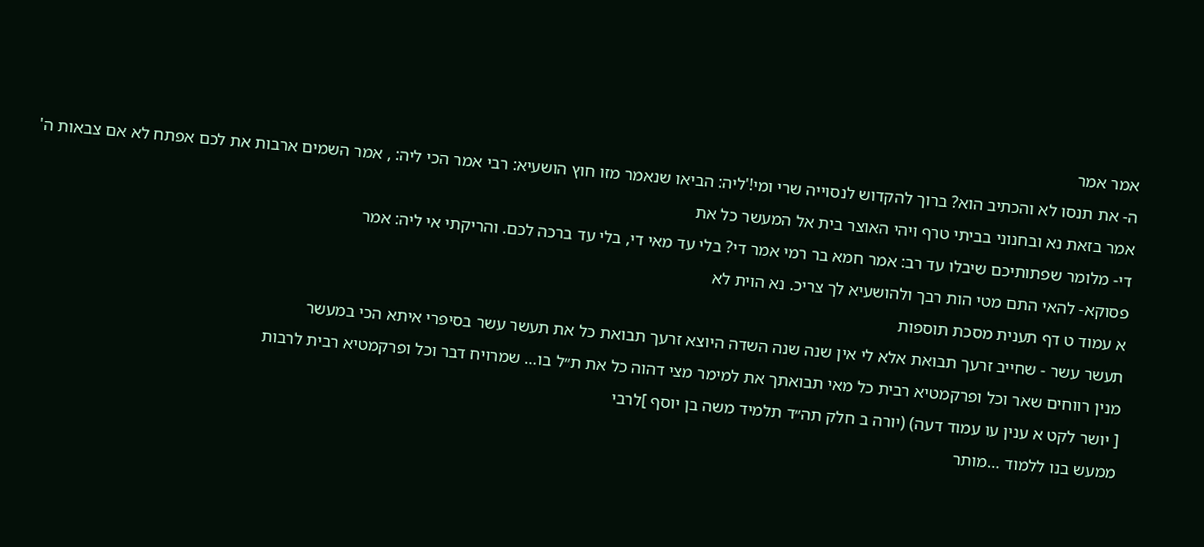אמר אמר
ה- את תנסו לא והכתיב הוא? ברוך להקדוש לנסוייה שרי ומי!'ליה: הביאו שנאמר מזו חוץ הושעיא: רבי אמר הכי ליה: , אמר השמים ארבות את לכם אפתח לא אם צבאות ה' אמר בזאת נא ובחנוני בביתי טרף ויהי האוצר בית אל המעשר כל את
די- מלומר שפתותיכם שיבלו עד רב: אמר חמא בר רמי אמר די? בלי עד מאי די, בלי עד ברכה לכם. והריקתי אי ליה: אמר
פסוקא- להאי התם מטי הות רבך ולהושעיא לך צריכ. נא הוית לא
א עמוד ט דף תענית מסכת תוספות
תעשר עשר - שחייב זרעך תבואת אלא לי אין שנה שנה השדה היוצא זרעך תבואת כל את תעשר עשר בסיפרי איתא הכי במעשר
מנין רווחים שאר וכל ופרקמטיא רבית כל מאי תבואתך את למימר מצי דהוה כל את ת״ל בו… שמרויח דבר וכל ופרקמטיא רבית לרבות
[ יושר לקט א ענין עו עמוד דעה) (יורה ב חלק תה״ד תלמיד משה בן יוסף ]לרבי
ממעש בנו ללמוד …מותר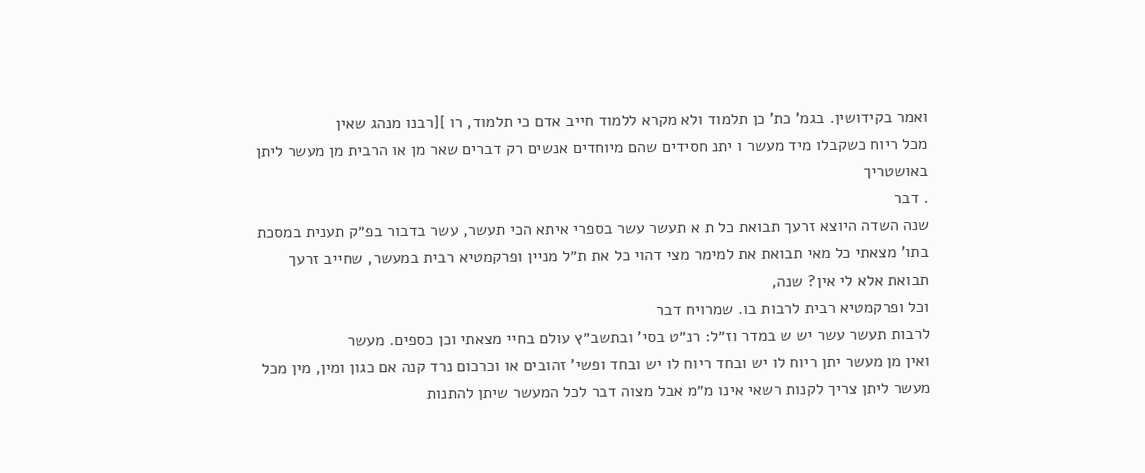ואמר בקידושין. בגמ' כת' כן תלמוד ולא מקרא ללמוד חייב אדם כי תלמוד, רו ][רבנו מנהג שאין
מכל ריוח כשקבלו מיד מעשר ו יתנ חסידים שהם מיוחדים אנשים רק דברים שאר מן או הרבית מן מעשר ליתן באושטריך
. דבר
שנה השדה היוצא זרעך תבואת כל ת א תעשר עשר בספרי איתא הכי תעשר, עשר בדבור בפ״ק תענית במסכת בתו' מצאתי כל מאי תבואת את למימר מצי דהוי כל את ת״ל מניין ופרקמטיא רבית במעשר, שחייב זרעך תבואת אלא לי אין? שנה,
וכל ופרקמטיא רבית לרבות בו. שמרויח דבר
לרבות תעשר עשר יש ש במדר וז״ל: רנ״ט בסי' ובתשב״ץ עולם בחיי מצאתי וכן כספים. מעשר
ואין מן מעשר יתן ריוח לו יש ובחד ריוח לו יש ובחד ופשי' זהובים או וכרכום נרד קנה אם כגון ומין, מין מכל מעשר ליתן צריך לקנות רשאי אינו מ״מ אבל מצוה דבר לכל המעשר שיתן להתנות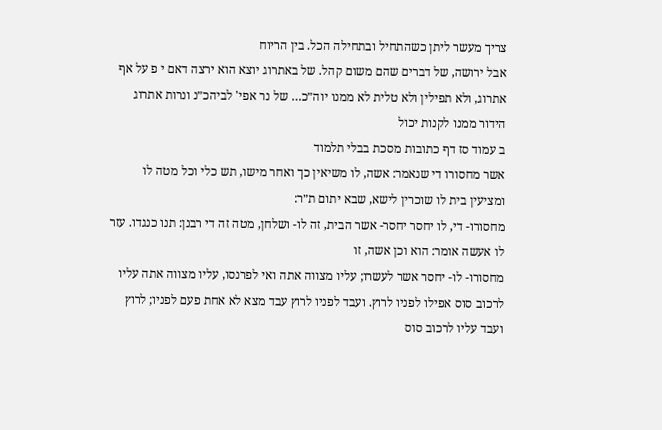צריך מעשר ליתן כשהתחיל ובתחילה הכל. בין הריוח
אבל ירושה, של דברים שהם משום קהל. של באתרוג יוצא הוא ירצה דאם י פ על אף אתרוג, ולא תפילין ולא טלית לא ממנו יוה״כ… של נר אפי' לביהכ״נ ונרות אתרוג הידור ממנו לקנות יכול
ב עמוד סז דף כתובות מסכת בבלי תלמוד
אשר מחסורו די שנאמר: אשה, לו משיאין כך ואחר מישו, תש כלי וכל מטה לו ומציעין בית לו שוכרין לישא, שבא יתום ת״ר:
מחסורו- די, לו יחסר יחסר- אשר הבית, זה לו- ושלחן, מטה זה די רבנן: תנו כנגדו. עזר לו אעשה אומר: הוא וכן אשה, זו
מחסורו- לו- יחסר אשר לעשרו; עליו מצווה אתה ואי לפרנסו, עליו מצווה אתה עליו לרכוב סוס אפילו לפניו לרוץ. ועבד לפניו לרוץ עבד מצא לא אחת פעם לפניו; לרוץ ועבד עליו לרכוב סוס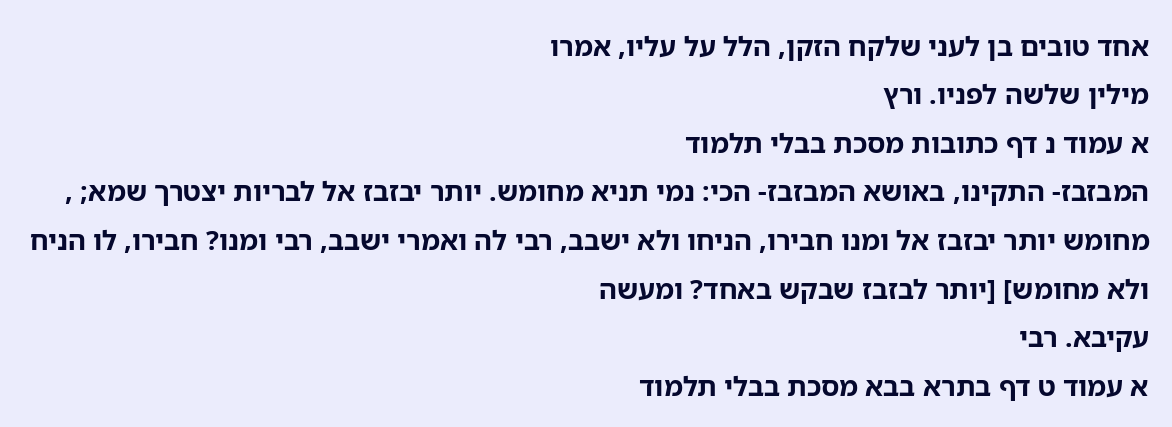אחד טובים בן לעני שלקח הזקן, הלל על עליו, אמרו
מילין שלשה לפניו. ורץ
א עמוד נ דף כתובות מסכת בבלי תלמוד
המבזבז- התקינו, באושא המבזבז- הכי: נמי תניא מחומש. יותר יבזבז אל לבריות יצטרך שמא; , מחומש יותר יבזבז אל ומנו חבירו, הניחו ולא ישבב, רבי לה ואמרי ישבב, רבי ומנו? חבירו, לו הניח ולא מחומש] [יותר לבזבז שבקש באחד? ומעשה
עקיבא. רבי
א עמוד ט דף בתרא בבא מסכת בבלי תלמוד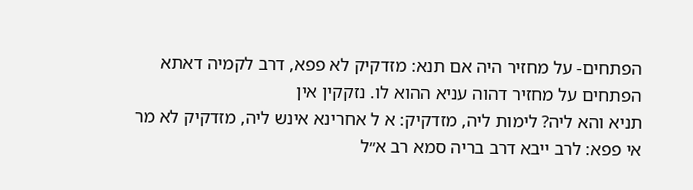הפתחים- על מחזיר היה אם תנא: מזדקיק לא פפא, דרב לקמיה דאתא הפתחים על מחזיר דהוה עניא ההוא לו. נזקקין אין
תניא והא ליה? לימות ליה, מזדקיק: א ל אחרינא אינש ליה, מזדקיק לא מר אי פפא: לרב ייבא דרב בריה סמא רב א״ל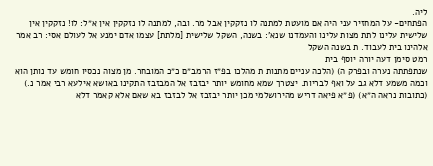ליה.
הפתחים- על המחזיר עני היה אם מועטת למתנה לו נזקקין אבל מר. ובה, למתנה לו נזקקין אין א״ל: לו! נזקקין אין
שלישית עלינו לתת מצות עלינו והעמדנו שנא': בשנה, השקל שלישית [מלתת] עצמו אדם ימנע אל לעולם אסי: רב אמר
אלהינו בית לעבוד. ת בשנה השקל
רמט סימן דעה יורה יוסף בית
שנתפתתה נערה ובפרק ה) (הלכה עניים מתנות ת מהלכו בפ״ז הרמב״ם כ״כ המובחר. מן מצוה נכסיו חומש עד נותן הוא וכמה משמע דלא גב על ואף לבריות. יצטרך שמא מחומש יותר יבזבז אל המבזבז התקינו באושא אילעא רבי אמר נ.) (כתובות נראה ה״א) (פ״א פיאה דריש מהירושלמי מכן יותר יבזבז אל לבזבז בא שאם אלא קאמר דלא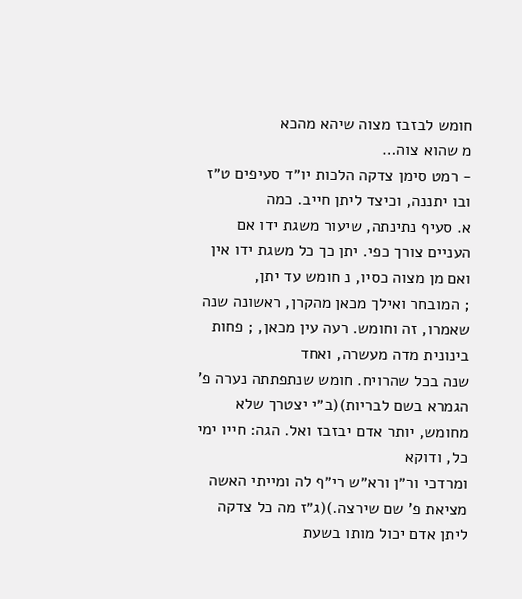חומש לבזבז מצוה שיהא מהכא
מ שהוא צוה…
- רמט סימן צדקה הלכות יו״ד סעיפים ט״ז ובו יתננה, וכיצד ליתן חייב. כמה
א. סעיף נתינתה, שיעור משגת ידו אם העניים צורך כפי. יתן כך כל משגת ידו אין ואם מן מצוה כסיו, נ חומש עד יתן,
; המובחר ואילך מכאן מהקרן, ראשונה שנה שאמרו, זה וחומש. רעה עין מכאן, ; פחות בינונית מדה מעשרה, ואחד
שנה בכל שהרויח. חומש שנתפתתה נערה פ' הגמרא בשם לבריות)(ב״י יצטרך שלא מחומש, יותר אדם יבזבז ואל. הגה: חייו ימי כל, ודוקא
ומרדכי ור״ן ורא״ש רי״ף לה ומייתי האשה מציאת פ' שם שירצה.)(ג״ז מה כל צדקה ליתן אדם יכול מותו בשעת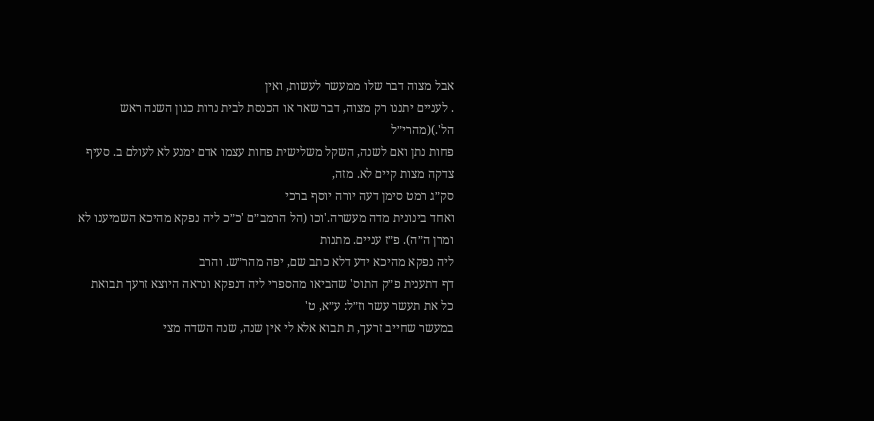אבל מצוה דבר שלו ממעשר לעשות, ואין
. לעניים יתננו רק מצוה, דבר שאר או הכנסת לבית נרות כגון השנה ראש הל'.)(מהרי״ל
פחות נתן ואם לשנה, השקל משלישית פחות עצמו אדם ימנע לא לעולם ב. סעיף צדקה מצות קיים לא. מזה,
סק״ג רמט סימן דעה יורה יוסף ברכי
ואחד בינונית מדה מעשרה.'וכו (הל הרמב״ם 'כ״כ ליה נפקא מהיכא השמיענו לא ומרן ה״ה). פ״ז עניים. מתנות
ליה נפקא מהיכא ידע דלא כתב שם, יפה מהר״ש. והרב
דף דתענית פ״ק התוס' שהביאו מהספרי ליה דנפקא ונראה היוצא זרעך תבואת כל את תעשר עשר וז״ל: ע״א, ט'
במעשר שחייב זרעך, ת תבוא אלא לי אין שנה, שנה השדה מצי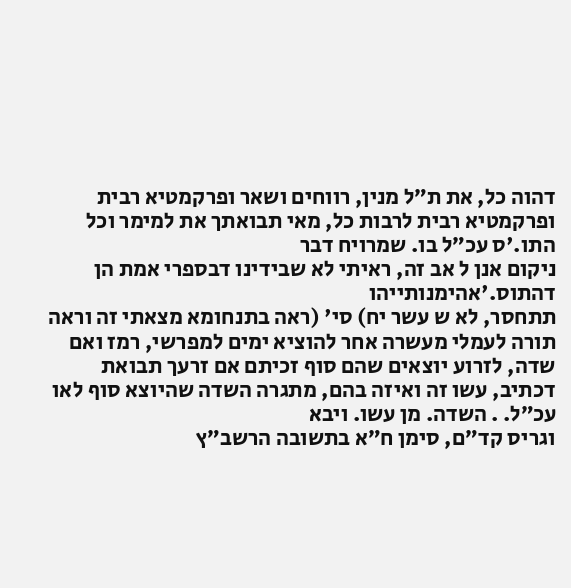דהוה כל, את ת״ל מנין, רווחים ושאר ופרקמטיא רבית
ופרקמטיא רבית לרבות כל, מאי תבואתך את למימר וכל
התו.'ס עכ״ל בו. שמרויח דבר
ניקום אנן ל אב זה, ראיתי לא שבידינו דבספרי אמת הן
דהתוס.'אהימנותייהו
תתחסר, לא ש עשר יח) סי' (ראה בתנחומא מצאתי זה וראה תורה לעמלי מעשרה אחר להוציא ימים למפרשי, רמז ואם שדה, לזרוע יוצאים שהם סוף זכיתם אם זרעך תבואת
דכתיב, עשו זה ואיזה בהם, מתגרה השדה שהיוצא סוף לאו
עכ״ל. . השדה. מן עשו. ויבא
וגריס קד״ם, סימן ח״א בתשובה הרשב״ץ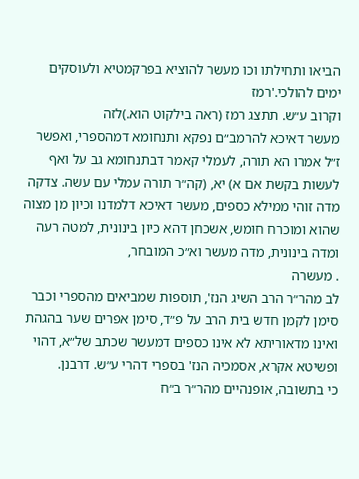הביאו ותחילתו וכו מעשר להוציא בפרקמטיא ולעוסקים ימים להולכי.'רמז
וקרוב ע״ש. תתצג רמז (ראה בילקוט הוא.)לזה
מעשר דאיכא להרמב״ם נפקא ותנחומא דמהספרי, ואפשר ז״ל אמרו הא תורה, לעמלי קאמר דבתנחומא גב על ואף
לעשות בקשת אם א) יא, (קה״ר תורה עמלי עם עשה. צדקה
מדה זוהי ממילא כספים, מעשר דאיכא דלמדנו וכיון מן מצוה שהוא ומוכרח חומש, אשכחן דהא כיון בינונית, למטה רעה ומדה בינונית, מדה מעשר וא״כ המובחר,
. מעשרה
לב מהר״ר הרב השיג הנז', תוספות שמביאים מהספרי וכבר
סימן לקמן חדש בית הרב על פ״ד, סימן אפרים שער בהגהת ואינו מדאוריתא לא אינו כספים דמעשר שכתב של״א, דהוי ופשיטא אקרא, אסמכיה הנז' בספרי דהרי ע״ש. דרבנן.
כי בתשובה, אופנהיים מהר״ר ב״ח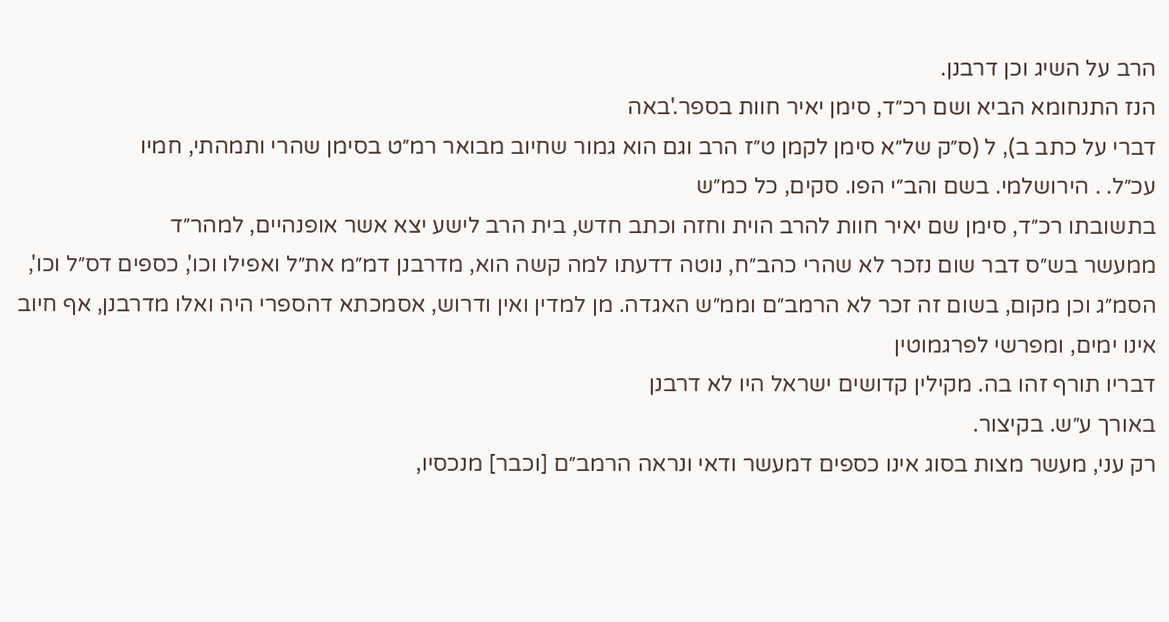הרב על השיג וכן דרבנן.
הנז התנחומא הביא ושם רכ״ד, סימן יאיר חוות בספר.'באה
דברי על כתב ב), ל (ס״ק של״א סימן לקמן ט״ז הרב וגם הוא גמור שחיוב מבואר רמ״ט בסימן שהרי ותמהתי, חמיו
עכ״ל. . הירושלמי. בשם והב״י הפו. סקים, כל כמ״ש
בתשובתו רכ״ד, סימן שם יאיר חוות להרב הוית וחזה וכתב חדש, בית הרב לישע יצא אשר אופנהיים, למהר״ד
ממעשר בש״ס דבר שום נזכר לא שהרי כהב״ח, נוטה דדעתו למה קשה הוא, מדרבנן דמ״מ את״ל ואפילו וכו', כספים דס״ל וכו', הסמ״ג וכן מקום, בשום זה זכר לא הרמב״ם וממ״ש האגדה. מן למדין ואין ודרוש, אסמכתא דהספרי היה ואלו מדרבנן, אף חיוב אינו ימים, ומפרשי לפרגמוטין
דבריו תורף זהו בה. מקילין קדושים ישראל היו לא דרבנן
באורך ע״ש. בקיצור.
רק עני, מעשר מצות בסוג אינו כספים דמעשר ודאי ונראה הרמב״ם [וכבר] מנכסיו,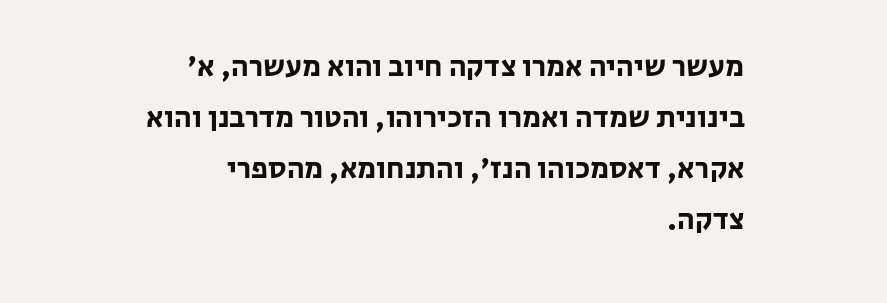מעשר שיהיה אמרו צדקה חיוב והוא מעשרה, א' בינונית שמדה ואמרו הזכירוהו, והטור מדרבנן והוא אקרא, דאסמכוהו הנז', והתנחומא, מהספרי
צדקה.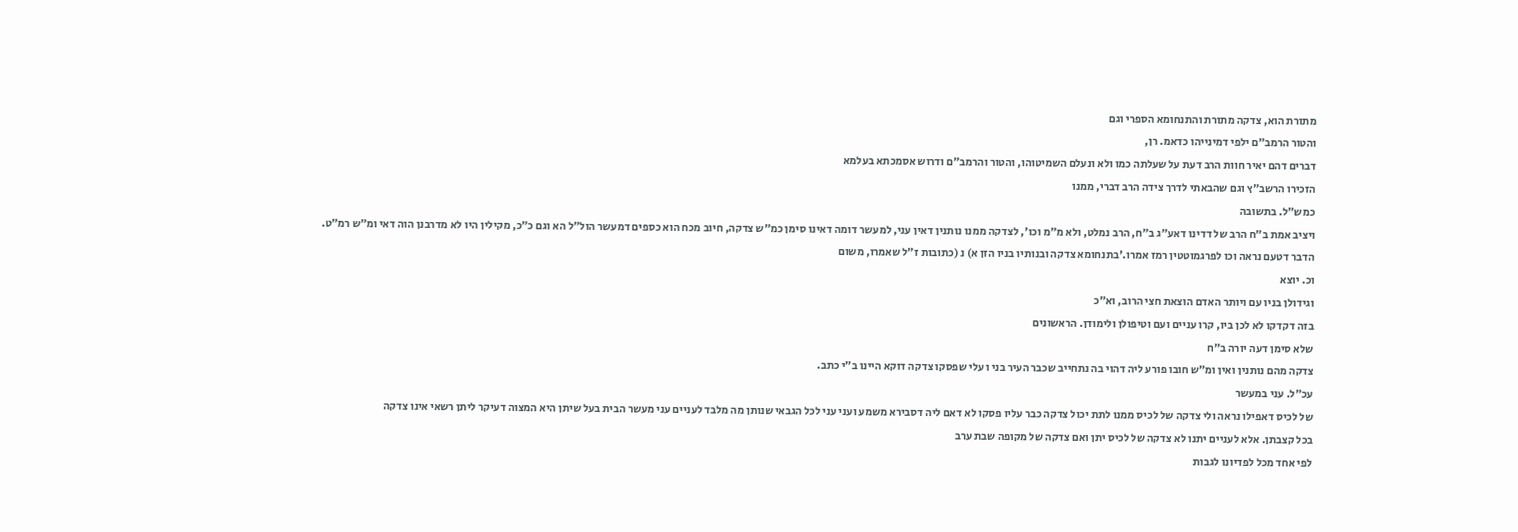מתורת הוא, צדקה מתורת והתנחומא הספרי וגם
והטור הרמב״ם ילפי דמינייהו כדאמ. רן,
דברים דהם יאיר חוות הרב דעת על שעלתה כמו ולא ונעלם השמיטוהו, והטור והרמב״ם ודרוש אסמכתא בעלמא
הזכירו הרשב״ץ וגם שהבאתי לדרך צידה הרב דברי, ממנו
כמש״ל. בתשובה
ויציב אמת ב״ח הרב של דדינו דאע״ג ב״ח, הרב נמלט, ולא מ״מ וכו', לצדקה ממנו נותנין דאין עני, למעשר דומה דאינו סימן כמ״ש צדקה, חיוב מכח הוא כספים דמעשר הול״ל הא וגם כ״כ, מקילין היו לא מדרבנן הוה דאי ומ״ש רמ״ט.
הדבר דטעם נראה וכו לפרגמוטטין רמז אמרו.'בתנחומא צדקה ובנותיו בניו הזן א) נ (כתובות ז״ל שאמרו, משום
וכ. יוצא
וגידולן בניו עם ויותר האדם הוצאת חצי הרוב, וא״כ
בזה דקדקו לא לכן ביו, קרו עניים ועם וטיפולן ולימודן. הראשונים
שלא סימן דעה יורה ב״ח
צדקה מהם נותנין ואין ומ״ש חובו פורע ליה דהוי בה נתחייב שכבר העיר בני ו עלי שפסקו צדקה דוקא היינו ב״י כתב.
עכ״ל. עני במעשר
של לכיס דאפילו נראה ולי צדקה של לכיס ממנו לתת יכול צדקה כבר עליו פסקו לא דאם ליה דסבירא משמע ועני עני לכל הגבאי שנותן מה מלבד לעניים עני מעשר הבית בעל שיתן היא המצוה דעיקר ליתן רשאי אינו צדקה
בכל קצבתן. אלא לעניים יתנו לא צדקה של לכיס יתן ואם צדקה של מקופה שבת ערב
לפי אחד מכל לפדיונו לגבות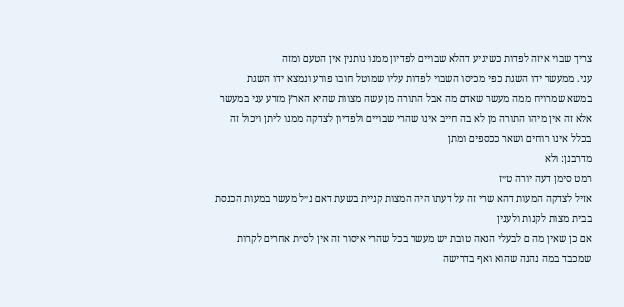צריך שבוי איזה לפדות כשיגיע דהלא שבויים לפדיון ממנו נותנין אין הטעם ומזה
עני. ממעשר ידו השגת כפי מכיסו השבוי לפדות עליו שמוטל חובו פורע ונמצא ידו השגת
במשא שמרויח ממה מעשר שאדם מה אבל התורה מן עשה מצוות שהיא הארץ מזרע עני במעשר אלא זה אין מיהו התורה מן לא בה חייב אינו שהרי שבויים ולפדיון לצדקה ממנו ליתן ויכול זה בכלל אינו רוחים ושאר ככספים ומתן
מדרבנן: ולא
רמט סימן דעה יורה ט״ז
אזיל לצדקה המעות דהא שרי זה על דעתו היה המצות קניית בשעת דאם נ״ל מעשר במעות הכנסת בבית מצות לקנות ולענין
אם כן שאין מה ם לבעלי הנאה טובת יש מעשר בכל שהרי איסור זה אין לס״ת אחרים לקרות שמכבד במה נהנה שהוא ואף בדרישה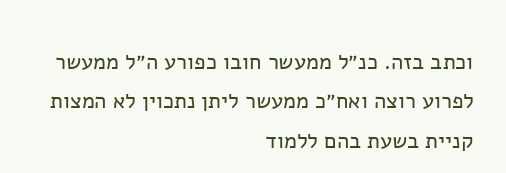וכתב בזה. כנ״ל ממעשר חובו כפורע ה״ל ממעשר לפרוע רוצה ואח״כ ממעשר ליתן נתכוין לא המצות קניית בשעת בהם ללמוד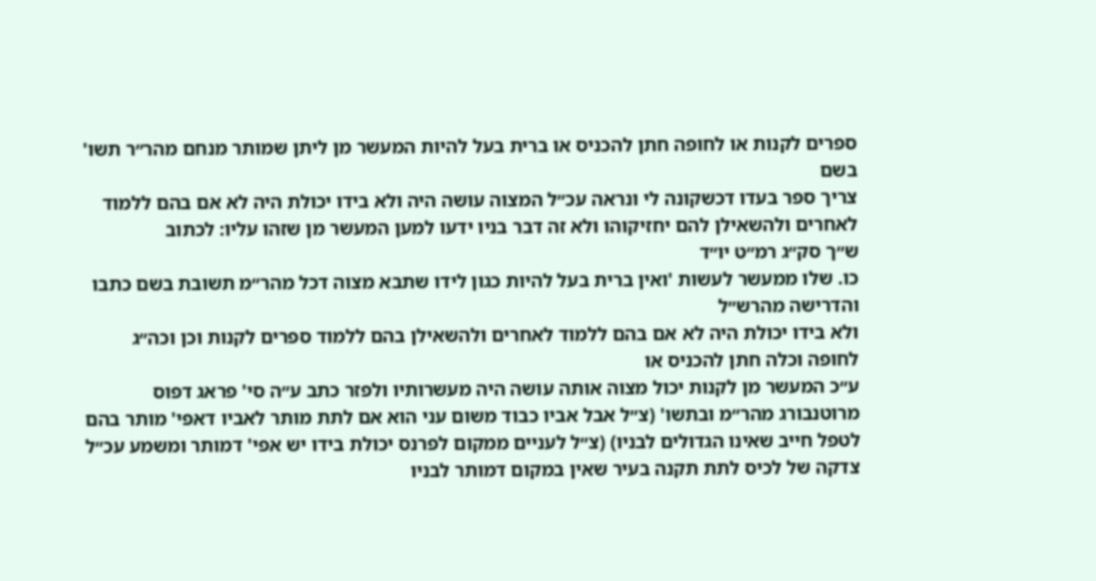ספרים לקנות או לחופה חתן להכניס או ברית בעל להיות המעשר מן ליתן שמותר מנחם מהר״ר תשו' בשם
צריך ספר בעדו דכשקונה לי ונראה עכ״ל המצוה עושה היה ולא בידו יכולת היה לא אם בהם ללמוד לאחרים ולהשאילן להם יחזיקוהו ולא זה דבר בניו ידעו למען המעשר מן שזהו עליו: לכתוב
ש״ך סק״ג רמ״ט יו״ד
כו. שלו ממעשר לעשות 'ואין ברית בעל להיות כגון לידו שתבא מצוה דכל מהר״מ תשובת בשם כתבו והדרישה מהרש״ל
ולא בידו יכולת היה לא אם בהם ללמוד לאחרים ולהשאילן בהם ללמוד ספרים לקנות וכן וכה״ג לחופה וכלה חתן להכניס או
ע״כ המעשר מן לקנות יכול מצוה אותה עושה היה מעשרותיו ולפזר כתב ע״ה סי' פראג דפוס מרוטנבורג מהר״מ ובתשו' (צ״ל אבל אביו כבוד משום עני הוא אם לתת מותר לאביו דאפי' מותר בהם לטפל חייב שאינו הגדולים לבניו) (צ״ל לעניים ממקום לפרנס יכולת בידו יש אפי' דמותר ומשמע עכ״ל צדקה של לכיס לתת תקנה בעיר שאין במקום דמותר לבניו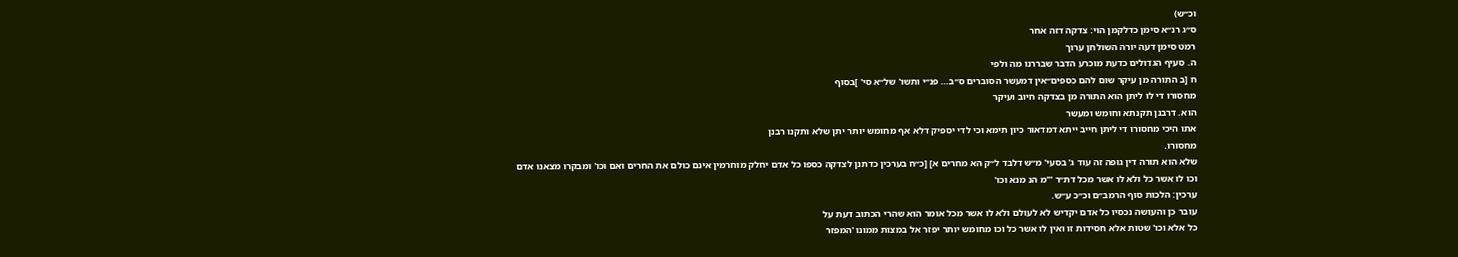וכ״ש)
ס״ג רנ״א סימן כדלקמן הוי: צדקה דזה אחר
רמט סימן דעה יורה השולחן ערוך
ה. סעיף הגדולים כדעת מוכרע הדבר שבררנו מה ולפי
ח [ב התורה מן עיקר שום להם כספים״אין דמעשר הסוברים ס״ב… פנ״י ותשו' של״א סי' ]בסוף
מחסורו די לו ליתן הוא התורה מן בצדקה חיוב ועיקר
הוא. דרבנן תקנתא וחומש ומעשר
אתו היכי מחסורו די ליתן חייב ייתא דמדאור כיון תימא וכי לדי יספיק דלא אף מחומש יותר יתן שלא ותקנו רבנן
מחסורו.
שלא הוא תורה דין גופה זה עוד ג' בסעי' מ״ש דלבד ל״ק הא מחרים א] [כ״ח בערכין כדתנן לצדקה כספו כל אדם יחלק מוחרמין אינם כולם את החרים ואם וכו' ומבקרו מצאנו אדם
וכו לו אשר כל ולא לו אשר מכל דת״ר '"מ הנ מנא וכו'
ערכין: הלכות סוף הרמב״ם וכ״כ ע״ש.
עובר כן והעושה נכסיו כל אדם יקדיש לא לעולם ולא לו אשר מכל אומר הוא שהרי הכתוב דעת על
כל אלא וכו' שטות אלא חסידות זו ואין לו אשר כל וכו מחומש יותר יפזר אל במצות ממונו 'המפזר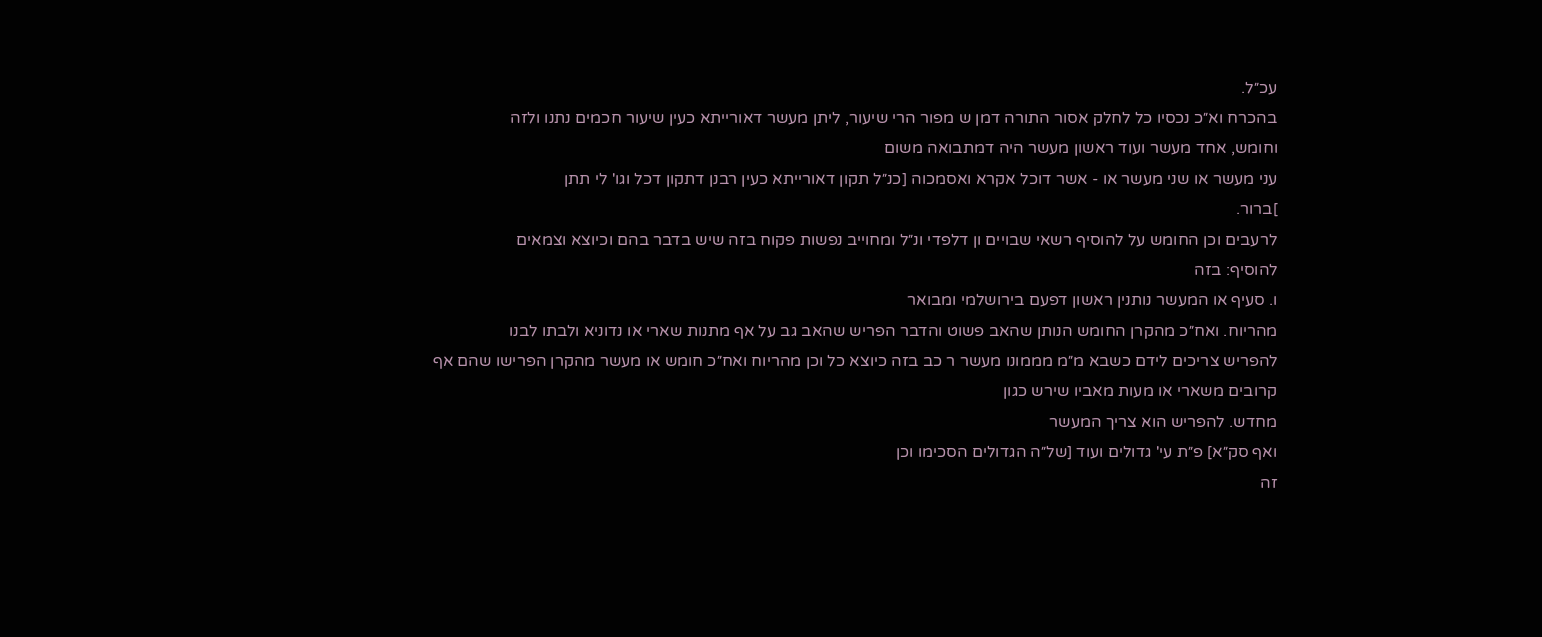עכ״ל.
בהכרח וא״כ נכסיו כל לחלק אסור התורה דמן ש מפור הרי שיעור, ליתן מעשר דאורייתא כעין שיעור חכמים נתנו ולזה
וחומש, אחד מעשר ועוד ראשון מעשר היה דמתבואה משום
עני מעשר או שני מעשר או - אשר דוכל אקרא ואסמכוה [כנ״ל תקון דאורייתא כעין רבנן דתקון דכל וגו' לי תתן
]ברור.
לרעבים וכן החומש על להוסיף רשאי שבויים ון דלפדי ונ״ל ומחוייב נפשות פקוח בזה שיש בדבר בהם וכיוצא וצמאים
להוסיף: בזה
ו. סעיף או המעשר נותנין ראשון דפעם בירושלמי ומבואר
מהריוח. ואח״כ מהקרן החומש הנותן שהאב פשוט והדבר הפריש שהאב גב על אף מתנות שארי או נדוניא ולבתו לבנו
להפריש צריכים לידם כשבא מ״מ מממונו מעשר ר כב בזה כיוצא כל וכן מהריוח ואח״כ חומש או מעשר מהקרן הפרישו שהם אף קרובים משארי או מעות מאביו שירש כגון
מחדש. להפריש הוא צריך המעשר
ואף סק״א] פ״ת עי' גדולים ועוד [של״ה הגדולים הסכימו וכן
זה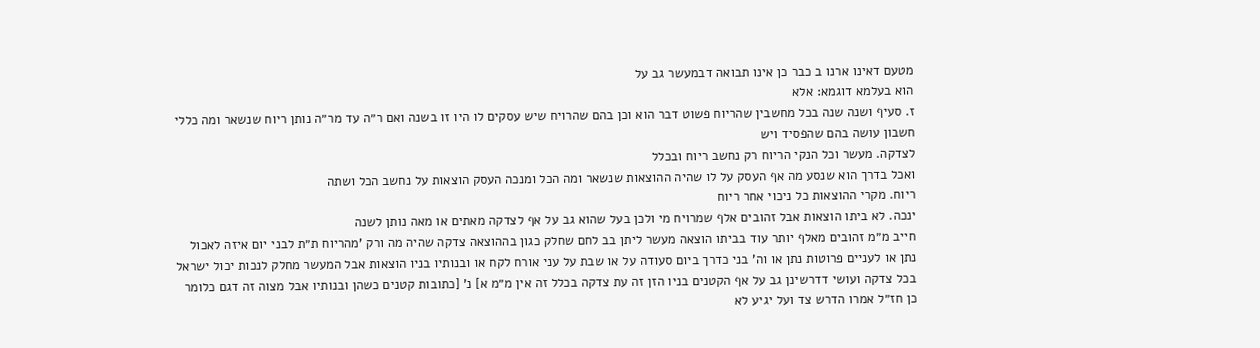מטעם דאינו ארנו ב כבר כן אינו תבואה דבמעשר גב על
הוא בעלמא דוגמא: אלא
ז. סעיף ושנה שנה בכל מחשבין שהריוח פשוט דבר הוא וכן בהם שהרויח שיש עסקים לו היו זו בשנה ואם ר״ה עד מר״ה נותן ריוח שנשאר ומה כללי חשבון עושה בהם שהפסיד ויש
לצדקה. מעשר וכל הנקי הריוח רק נחשב ריוח ובכלל
ואכל בדרך הוא שנסע מה אף העסק על לו שהיה ההוצאות שנשאר ומה הכל ומנכה העסק הוצאות על נחשב הכל ושתה
ריוח. מקרי ההוצאות כל ניכוי אחר ריוח
ינכה. לא ביתו הוצאות אבל זהובים אלף שמרויח מי ולכן בעל שהוא גב על אף לצדקה מאתים או מאה נותן לשנה
חייב מ״מ זהובים מאלף יותר עוד בביתו הוצאה מעשר ליתן בב לחם שחלק כגון בההוצאה צדקה שהיה מה ורק 'מהריוח ת״ת לבני יום איזה לאכול נתן או לעניים פרוטות נתן או וה' בני כדרך ביום סעודה על או שבת על עני אורח לקח או ובנותיו בניו הוצאות אבל המעשר מחלק לנכות יכול ישראל
בכל צדקה ועושי דדרשינן גב על אף הקטנים בניו הזן זה עת צדקה בכלל זה אין מ״מ א] נ' [כתובות קטנים כשהן ובנותיו אבל מצוה זה דגם כלומר כן חז״ל אמרו הדרש צד ועל יגיע לא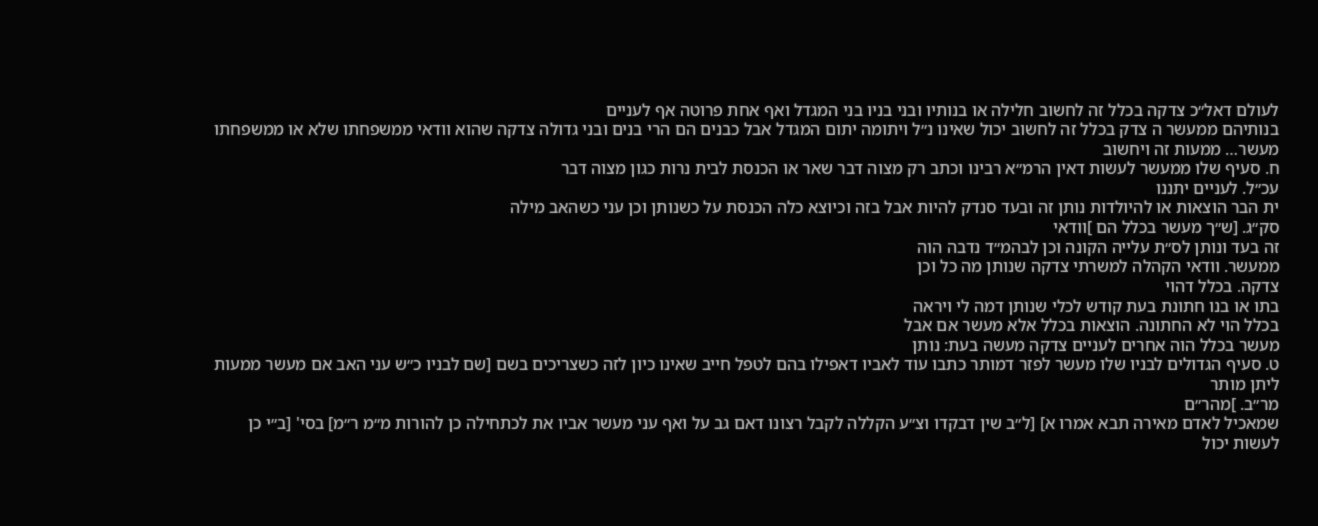לעולם דאל״כ צדקה בכלל זה לחשוב חלילה או בנותיו ובני בניו בני המגדל ואף אחת פרוטה אף לעניים
בנותיהם ממעשר ה צדק בכלל זה לחשוב יכול שאינו נ״ל ויתומה יתום המגדל אבל כבנים הם הרי בנים ובני גדולה צדקה שהוא וודאי ממשפחתו שלא או ממשפחתו
מעשר… ממעות זה ויחשוב
ח. סעיף שלו ממעשר לעשות דאין הרמ״א רבינו וכתב רק מצוה דבר שאר או הכנסת לבית נרות כגון מצוה דבר
עכ״ל. לעניים יתננו
ית הבר הוצאות או להיולדות נותן זה ובעד סנדק להיות אבל בזה וכיוצא כלה הכנסת על כשנותן וכן עני כשהאב מילה
סק״ג. [ש״ך מעשר בכלל הם ]וודאי
זה בעד ונותן לס״ת עלייה הקונה וכן לבהמ״ד נדבה הוה
ממעשר. וודאי הקהלה למשרתי צדקה שנותן מה כל וכן
צדקה. בכלל דהוי
בתו או בנו חתונת בעת קודש לכלי שנותן דמה לי ויראה
בכלל הוי לא החתונה. הוצאות בכלל אלא מעשר אם אבל
מעשר בכלל הוה אחרים לעניים צדקה מעשה בעת: נותן
ט. סעיף הגדולים לבניו שלו מעשר לפזר דמותר כתבו עוד לאביו דאפילו בהם לטפל חייב שאינו כיון לזה כשצריכים בשם [שם לבניו כ״ש עני האב אם מעשר ממעות ליתן מותר
מר״ב. ]מהר״ם
שמאכיל לאדם מאירה תבא אמרו א] [ל״ב שין דבקדו וצ״ע הקללה לקבל רצונו דאם גב על ואף עני מעשר אביו את לכתחילה כן להורות מ״מ ר״מ] בסי' [ב״י כן לעשות יכול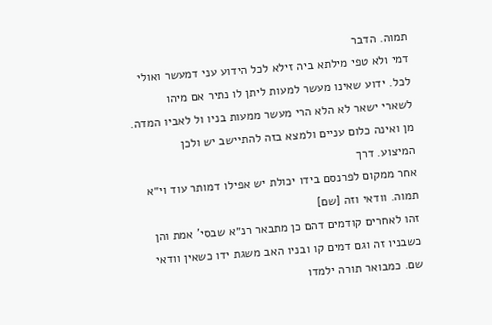תמוה. הדבר
דמי ולא טפי מילתא ביה זילא לכל הידוע עני דמעשר ואולי
לכל. ידוע שאינו מעשר למעות ליתן לו נתיר אם מיהו
לשארי ישאר לא הלא הרי מעשר ממעות בניו ול לאביו המדה. מן ואינה כלום עניים ולמצא בזה להתיישב יש ולכן
המיצוע. דרך
אחר ממקום לפרנסם בידו יכולת יש אפילו דמותר עוד וי״א
תמוה. וודאי וזה [שם]
זהו לאחרים קודמים דהם כן מתבאר רנ״א שבסי' אמת והן
כשבניו זה וגם דמים קו ובניו האב משגת ידו כשאין וודאי
שם. כמבואר תורה ילמדו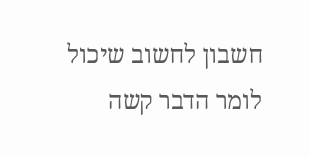חשבון לחשוב שיכול לומר הדבר קשה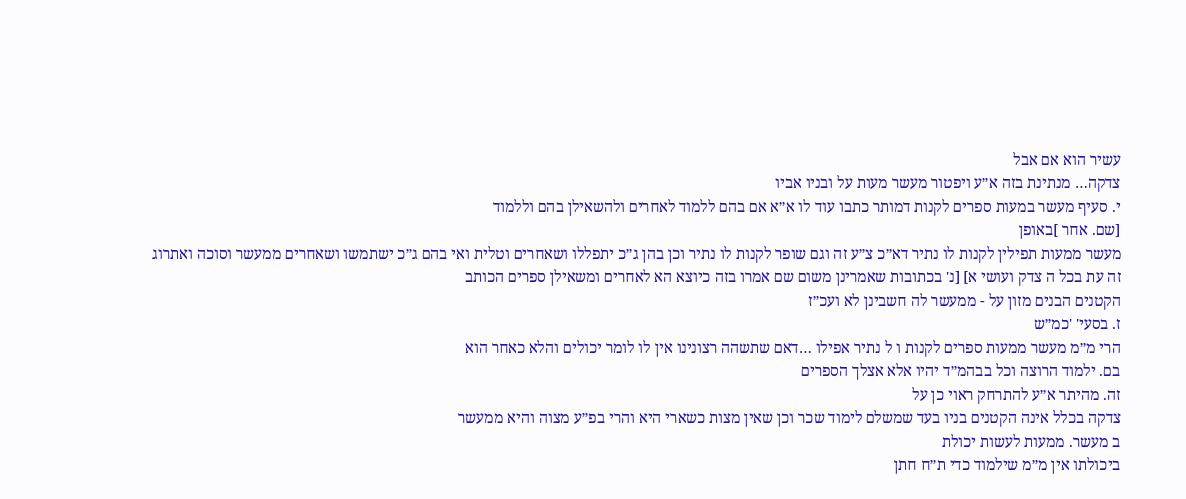עשיר הוא אם אבל
צדקה… מנתינת בזה א״ע ויפטור מעשר מעות על ובניו אביו
י. סעיף מעשר במעות ספרים לקנות דמותר כתבו עוד לו א״א אם בהם ללמוד לאחרים ולהשאילן בהם וללמוד
[שם. אחר ]באופן
מעשר ממעות תפילין לקנות לו נתיר דא״כ צ״ע זה וגם שופר לקנות לו נתיר וכן בהן ג״כ יתפללו ושאחרים וטלית ואי בהם ג״כ ישתמשו ושאחרים ממעשר וסוכה ואתרוג
זה עת בכל ה צדק ועושי א] [נ' בכתובות שאמרינן משום שם אמרו בזה כיוצא הא לאחרים ומשאילן ספרים הכותב
הקטנים הבנים מזון על - ממעשר לה חשבינן לא ועכ״ז
ז. בסעי' 'כמ״ש
הרי מ״מ מעשר ממעות ספרים לקנות ו ל נתיר אפילו …דאם שתשהה רצונינו אין לו לומר יכולים והלא כאחר הוא
בם. ילמוד הרוצה וכל בבהמ״ד יהיו אלא אצלך הספרים
זה. מהיתר א״ע להתרחק ראוי כן על
צדקה בכלל אינה הקטנים בניו בעד שמשלם לימוד שכר וכן שאין מצות כשארי היא והרי בפ״ע מצוה והיא ממעשר
ב מעשר. ממעות לעשות יכולת
ביכולתו אין מ״מ שילמוד כדי ת״ח חתן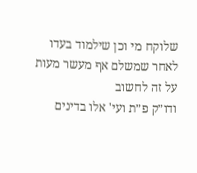שלוקח מי וכן שילמוד בעדו לאחר שמשלם אף מעשר מעות על זה לחשוב
ודו״ק פ״ת ועי' אלו בדינים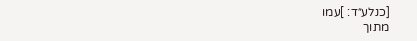[כנלע״ד: ]עמו
מתוך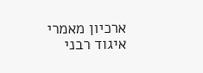ארכיון מאמרי איגוד רבני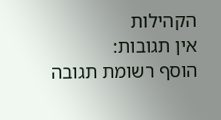הקהילות
אין תגובות:
הוסף רשומת תגובה